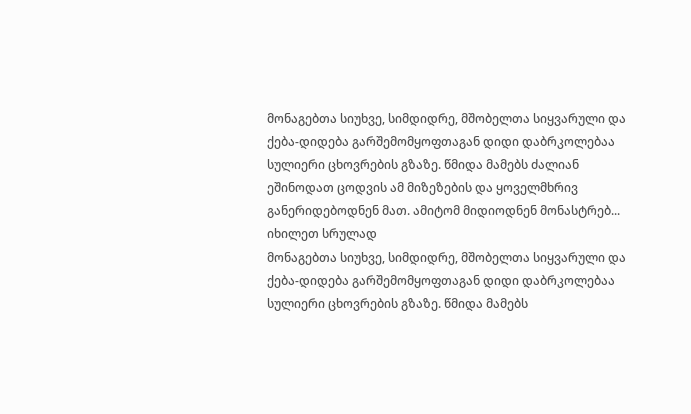მონაგებთა სიუხვე, სიმდიდრე, მშობელთა სიყვარული და ქება-დიდება გარშემომყოფთაგან დიდი დაბრკოლებაა სულიერი ცხოვრების გზაზე. წმიდა მამებს ძალიან ეშინოდათ ცოდვის ამ მიზეზების და ყოველმხრივ განერიდებოდნენ მათ. ამიტომ მიდიოდნენ მონასტრებ...
იხილეთ სრულად
მონაგებთა სიუხვე, სიმდიდრე, მშობელთა სიყვარული და ქება-დიდება გარშემომყოფთაგან დიდი დაბრკოლებაა სულიერი ცხოვრების გზაზე. წმიდა მამებს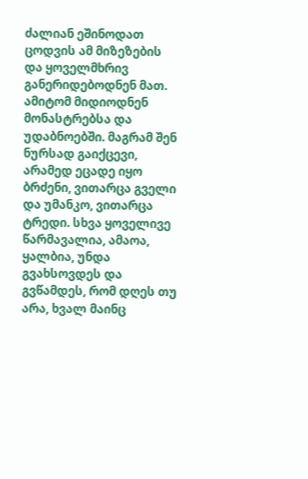ძალიან ეშინოდათ ცოდვის ამ მიზეზების და ყოველმხრივ განერიდებოდნენ მათ. ამიტომ მიდიოდნენ მონასტრებსა და უდაბნოებში. მაგრამ შენ ნურსად გაიქცევი, არამედ ეცადე იყო ბრძენი, ვითარცა გველი და უმანკო, ვითარცა ტრედი. სხვა ყოველივე წარმავალია, ამაოა, ყალბია, უნდა გვახსოვდეს და გვწამდეს, რომ დღეს თუ არა, ხვალ მაინც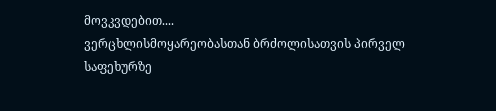მოვკვდებით....
ვერცხლისმოყარეობასთან ბრძოლისათვის პირველ საფეხურზე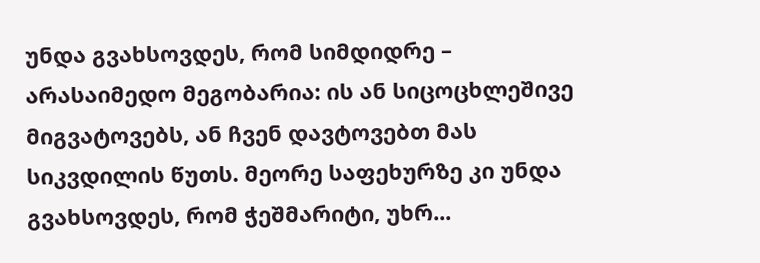უნდა გვახსოვდეს, რომ სიმდიდრე – არასაიმედო მეგობარია: ის ან სიცოცხლეშივე მიგვატოვებს, ან ჩვენ დავტოვებთ მას სიკვდილის წუთს. მეორე საფეხურზე კი უნდა გვახსოვდეს, რომ ჭეშმარიტი, უხრ...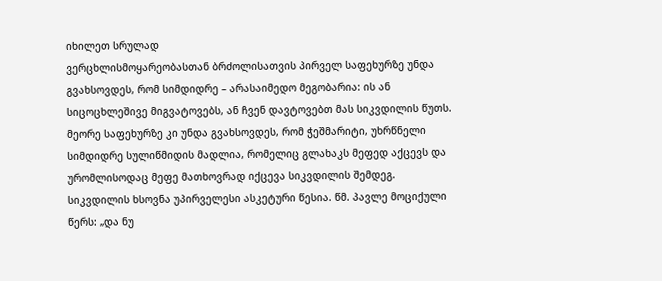იხილეთ სრულად
ვერცხლისმოყარეობასთან ბრძოლისათვის პირველ საფეხურზე უნდა გვახსოვდეს, რომ სიმდიდრე – არასაიმედო მეგობარია: ის ან სიცოცხლეშივე მიგვატოვებს, ან ჩვენ დავტოვებთ მას სიკვდილის წუთს. მეორე საფეხურზე კი უნდა გვახსოვდეს, რომ ჭეშმარიტი, უხრწნელი სიმდიდრე სულიწმიდის მადლია, რომელიც გლახაკს მეფედ აქცევს და ურომლისოდაც მეფე მათხოვრად იქცევა სიკვდილის შემდეგ.
სიკვდილის ხსოვნა უპირველესი ასკეტური წესია. წმ. პავლე მოციქული წერს: „და ნუ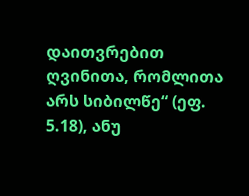დაითვრებით ღვინითა, რომლითა არს სიბილწე“ (ეფ. 5.18), ანუ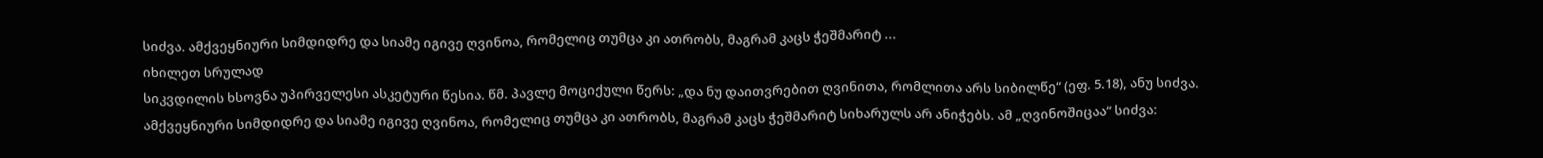სიძვა. ამქვეყნიური სიმდიდრე და სიამე იგივე ღვინოა, რომელიც თუმცა კი ათრობს, მაგრამ კაცს ჭეშმარიტ ...
იხილეთ სრულად
სიკვდილის ხსოვნა უპირველესი ასკეტური წესია. წმ. პავლე მოციქული წერს: „და ნუ დაითვრებით ღვინითა, რომლითა არს სიბილწე“ (ეფ. 5.18), ანუ სიძვა. ამქვეყნიური სიმდიდრე და სიამე იგივე ღვინოა, რომელიც თუმცა კი ათრობს, მაგრამ კაცს ჭეშმარიტ სიხარულს არ ანიჭებს. ამ „ღვინოშიცაა“ სიძვა: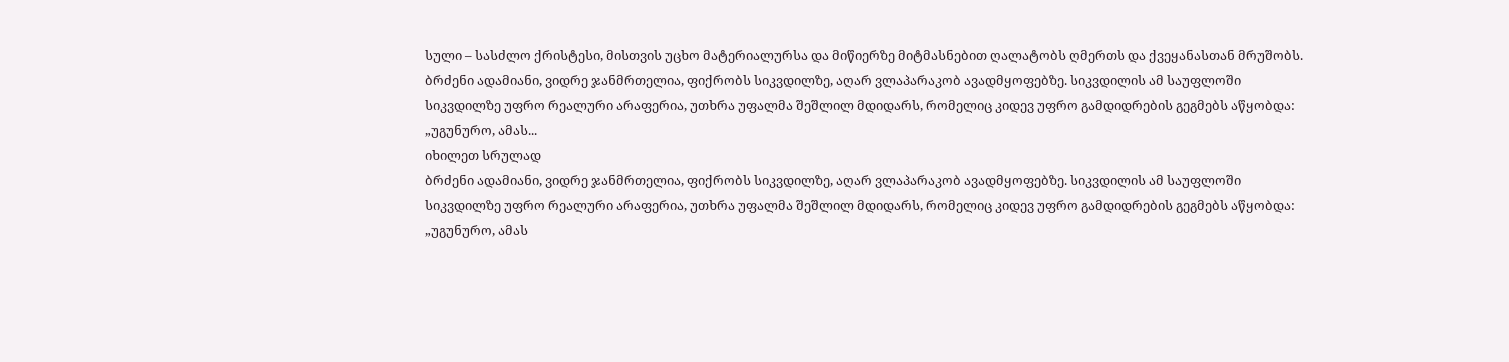სული – სასძლო ქრისტესი, მისთვის უცხო მატერიალურსა და მიწიერზე მიტმასნებით ღალატობს ღმერთს და ქვეყანასთან მრუშობს.
ბრძენი ადამიანი, ვიდრე ჯანმრთელია, ფიქრობს სიკვდილზე, აღარ ვლაპარაკობ ავადმყოფებზე. სიკვდილის ამ საუფლოში სიკვდილზე უფრო რეალური არაფერია, უთხრა უფალმა შეშლილ მდიდარს, რომელიც კიდევ უფრო გამდიდრების გეგმებს აწყობდა: „უგუნურო, ამას...
იხილეთ სრულად
ბრძენი ადამიანი, ვიდრე ჯანმრთელია, ფიქრობს სიკვდილზე, აღარ ვლაპარაკობ ავადმყოფებზე. სიკვდილის ამ საუფლოში სიკვდილზე უფრო რეალური არაფერია, უთხრა უფალმა შეშლილ მდიდარს, რომელიც კიდევ უფრო გამდიდრების გეგმებს აწყობდა: „უგუნურო, ამას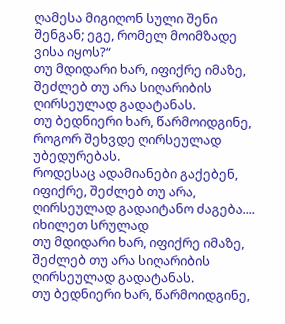ღამესა მიგიღონ სული შენი შენგან; ეგე, რომელ მოიმზადე ვისა იყოს?“
თუ მდიდარი ხარ, იფიქრე იმაზე, შეძლებ თუ არა სიღარიბის ღირსეულად გადატანას.
თუ ბედნიერი ხარ, წარმოიდგინე, როგორ შეხვდე ღირსეულად უბედურებას.
როდესაც ადამიანები გაქებენ, იფიქრე, შეძლებ თუ არა, ღირსეულად გადაიტანო ძაგება....
იხილეთ სრულად
თუ მდიდარი ხარ, იფიქრე იმაზე, შეძლებ თუ არა სიღარიბის ღირსეულად გადატანას.
თუ ბედნიერი ხარ, წარმოიდგინე,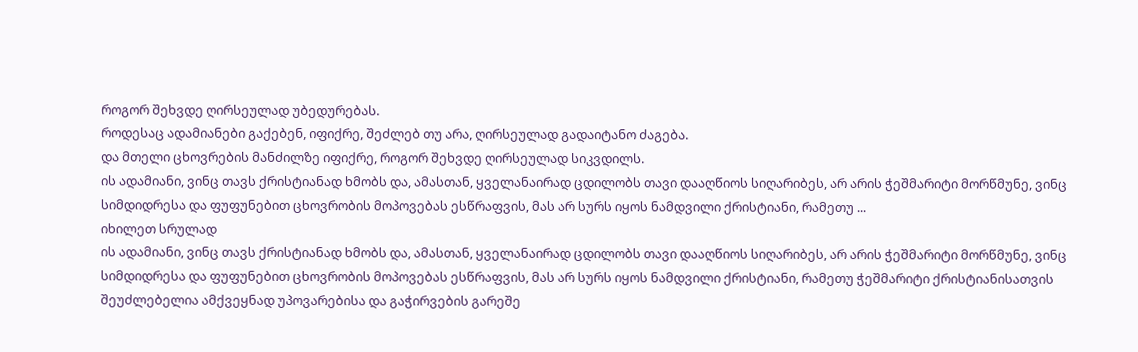როგორ შეხვდე ღირსეულად უბედურებას.
როდესაც ადამიანები გაქებენ, იფიქრე, შეძლებ თუ არა, ღირსეულად გადაიტანო ძაგება.
და მთელი ცხოვრების მანძილზე იფიქრე, როგორ შეხვდე ღირსეულად სიკვდილს.
ის ადამიანი, ვინც თავს ქრისტიანად ხმობს და, ამასთან, ყველანაირად ცდილობს თავი დააღწიოს სიღარიბეს, არ არის ჭეშმარიტი მორწმუნე, ვინც სიმდიდრესა და ფუფუნებით ცხოვრობის მოპოვებას ესწრაფვის, მას არ სურს იყოს ნამდვილი ქრისტიანი, რამეთუ ...
იხილეთ სრულად
ის ადამიანი, ვინც თავს ქრისტიანად ხმობს და, ამასთან, ყველანაირად ცდილობს თავი დააღწიოს სიღარიბეს, არ არის ჭეშმარიტი მორწმუნე, ვინც სიმდიდრესა და ფუფუნებით ცხოვრობის მოპოვებას ესწრაფვის, მას არ სურს იყოს ნამდვილი ქრისტიანი, რამეთუ ჭეშმარიტი ქრისტიანისათვის შეუძლებელია ამქვეყნად უპოვარებისა და გაჭირვების გარეშე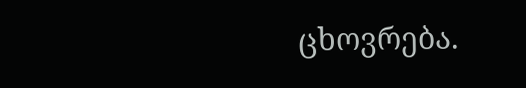ცხოვრება.